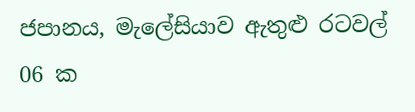ජපානය, මැලේසියාව ඇතුළු රටවල් 06 ක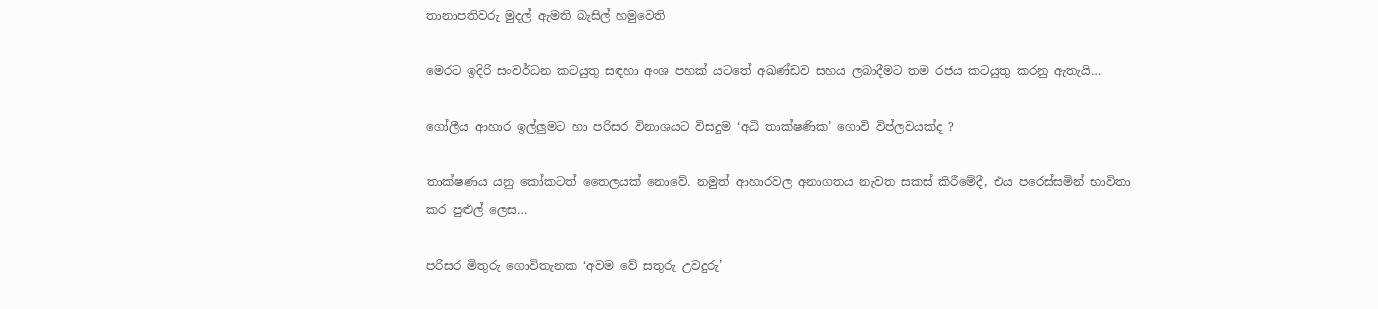තානාපතිවරු මුදල් ඇමති බැසිල් හමුවෙති

මෙරට ඉදිරි සංවර්ධන කටයුතු සඳහා අංශ පහක් යටතේ අඛණ්ඩව සහය ලබාදීමට තම රජය කටයුතු කරනු ඇතැයි…

ගෝලීය ආහාර ඉල්ලුමට හා පරිසර විනාශයට විසදුම ‘අධි තාක්ෂණික’ ගොවි විප්ලවයක්ද ?

තාක්ෂණය යනු කෝකටත් තෛලයක් නොවේ. නමුත් ආහාරවල අනාගතය නැවත සකස් කිරීමේදී, එය පරෙස්සමින් භාවිතා කර පුළුල් ලෙස…

පරිසර මිතුරු ගොවිතැනක ‘අවම වේ සතුරු උවදුරු’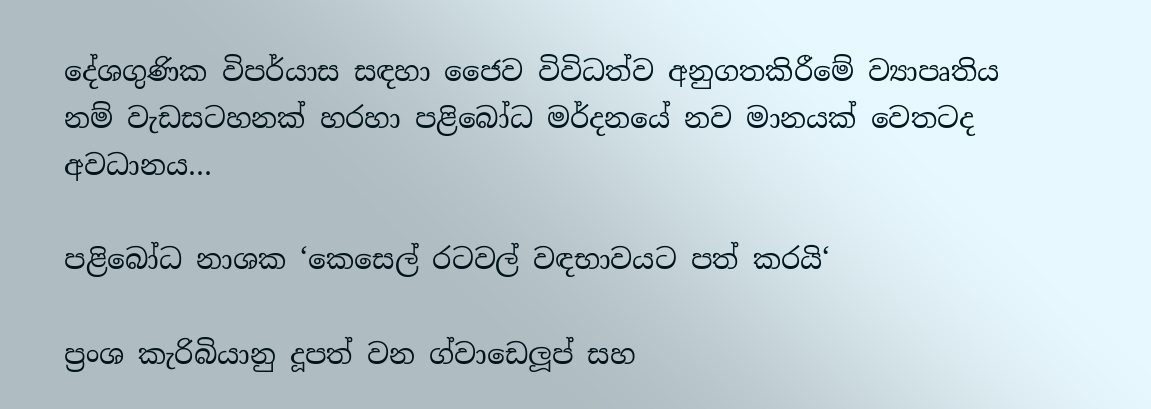දේශගුණික විපර්යාස සඳහා ජෛව විවිධත්ව අනුගතකිරීමේ ව්‍යාපෘතිය නම් වැඩසටහනක් හරහා පළිබෝධ මර්දනයේ නව මානයක් වෙතටද අවධානය…

පළිබෝධ නාශක ‘කෙසෙල් රටවල් වඳභාවයට පත් කරයි‘

ප්‍රංශ කැරිබියානු දූපත් වන ග්වාඩෙලූප් සහ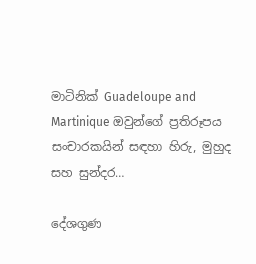මාටිනික් Guadeloupe and Martinique ඔවුන්ගේ ප්‍රතිරූපය සංචාරකයින් සඳහා හිරු, මුහුද සහ සුන්දර…

දේශගුණ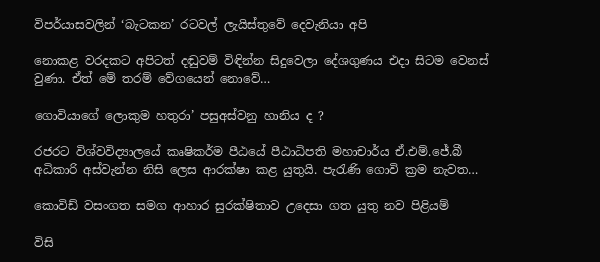විපර්යාසවලින් ‘බැටකන’ රටවල් ලැයිස්තුවේ දෙවැනියා අපි

නොකළ වරදකට අපිටත් දඬුවම් විඳින්න සිදුවෙලා දේශගුණය එදා සිටම වෙනස් වුණා. ඒත් මේ තරම් වේගයෙන් නොවේ…

ගොවියාගේ ලොකුම හතුරා’ පසුඅස්වනු හානිය ද ?

රජරට විශ්වවිද්‍යාලයේ කෘෂිකර්ම පීඨයේ පීඨාධිපති මහාචාර්ය ඒ.එම්.ජේ.බී අධිකාරි අස්වැන්න නිසි ලෙස ආරක්ෂා කළ යුතුයි. පැරැණි ගොවි ක්‍රම නැවත…

කොවිඩ් වසංගත සමග ආහාර සුරක්ෂිතාව උදෙසා ගත යුතු නව පිළියම්

විසි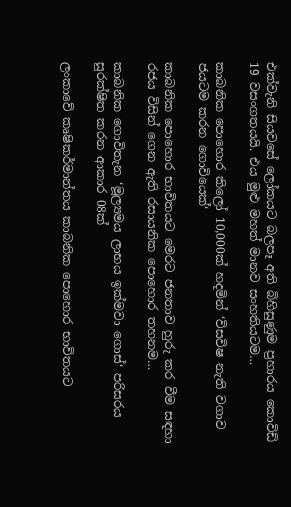එක්වැනි සියවසේ ලෝකයට බලපෑ අති බිහිසුණුම ප්‍රහාරය කොවිඩ් 19 වසංගතයයි. එය මුළු මහත් මානව සංහතියටම…

කාබනික පොහොර කිලෝ 10,000ක් හදමින් ‘විසවිෂ නැති වගාව ජයටම කරන ගොවියෙක්‘

කාබනික පොහොර භාවිතයට මෙරට ජනතාව හුරු කර වීම සඳහා රජය විසින් ගෙන ඇති රසායනික පොහොර තහනම…

කාබනික ගොවිතැන ‘මූල්‍යමය ලාභය ඉක්මවා ගොස්‘ පරිසරය සුරක්ෂිත කරන ආකාර 08ක්

ලංකාවේ කෘෂිකර්මාන්තය කාබනික පොහොර භාවිතයට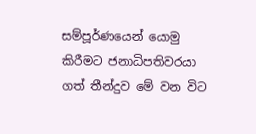සම්පූර්ණයෙන් යොමු කිරීමට ජනාධිපතිවරයා ගත් තීන්දුව මේ වන විට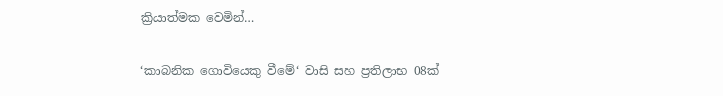ක්‍රියාත්මක වෙමින්…

‘කාබනික ගොවියෙකු වීමේ‘ වාසි සහ ප්‍රතිලාභ 08ක්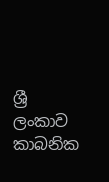ශ්‍රී ලංකාව කාබනික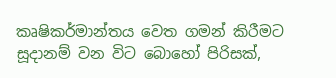කෘෂිකර්මාන්තය වෙත ගමන් කිරීමට සූදානම් වන විට බොහෝ පිරිසක්,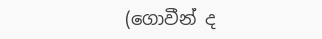(ගොවීන් ද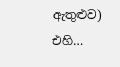ඇතුළුව) එහි…